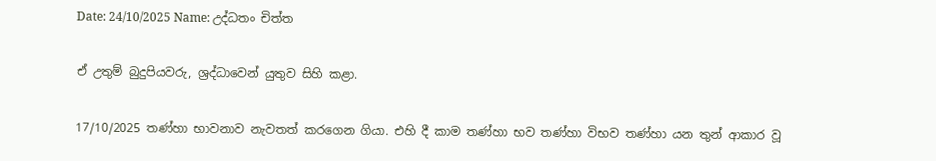Date: 24/10/2025 Name: උද්‌ධතං චිත්ත

ඒ උතුම් බුදුපියවරු, ශ්‍රද්ධාවෙන් යුතුව සිහි කළා.

17/10/2025 තණ්හා භාවනාව නැවතත් කරගෙන ගියා. එහි දී කාම තණ්හා භව තණ්හා විභව තණ්හා යන තුන් ආකාර වූ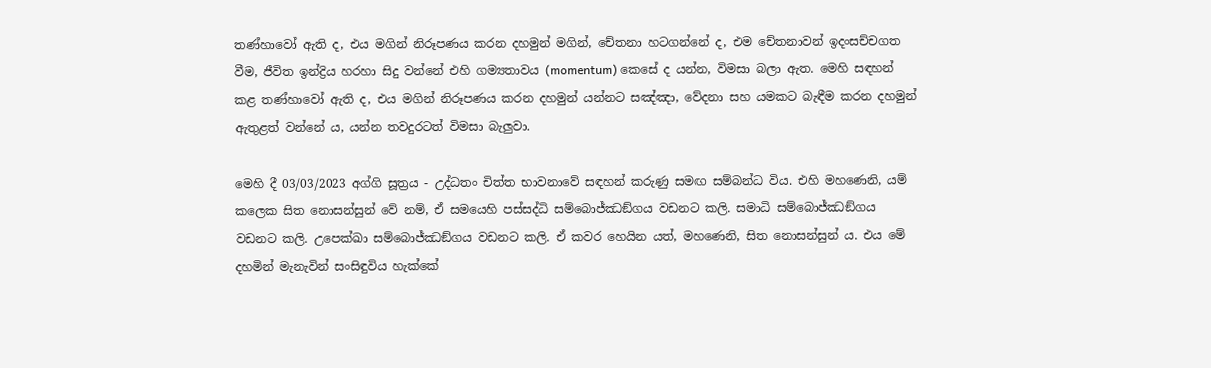තණ්හාවෝ ඇති ද, එය මගින් නිරූපණය කරන දහමුන් මගින්, චේතනා හටගන්නේ ද, එම චේතනාවන් ඉදංසච්චගත වීම, ජීවිත ඉන්ද්‍රිය හරහා සිදු වන්නේ එහි ගම්‍යතාවය (momentum) කෙසේ ද යන්න, විමසා බලා ඇත. මෙහි සඳහන් කළ තණ්හාවෝ ඇති ද, එය මගින් නිරූපණය කරන දහමුන් යන්නට සඤ්ඤා, වේදනා සහ යමකට බැඳීම කරන දහමුන් ඇතුළත් වන්නේ ය, යන්න තවදුරටත් විමසා බැලුවා.

මෙහි දී 03/03/2023 අග්ගි සූත්‍රය - උද්‌ධතං චිත්ත භාවනාවේ සඳහන් කරුණු සමඟ සම්බන්ධ විය. එහි මහණෙනි, යම් කලෙක සිත නොසන්සුන් වේ නම්, ඒ සමයෙහි පස්සද්ධි සම්බොජ්ඣඞ්ගය වඩනට කලි. සමාධි සම්බොජ්ඣඞ්ගය වඩනට කලි. උපෙක්ඛා සම්බොජ්ඣඞ්ගය වඩනට කලි. ඒ කවර හෙයින යත්, මහණෙනි, සිත නොසන්සුන් ය. එය මේ දහමින් මැනැවින් සංසිඳුවිය හැක්කේ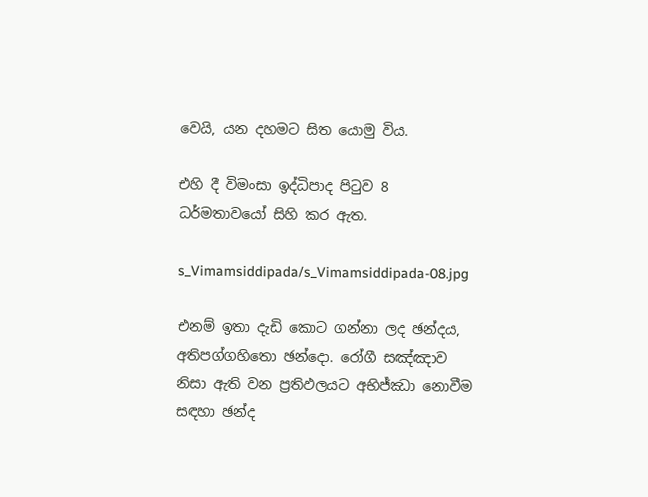වෙයි, යන දහමට සිත යොමු විය.

එහි දී විමංසා ඉද්ධිපාද පිටුව 8 ධර්මතාවයෝ සිහි කර ඇත.

s_Vimamsiddipada/s_Vimamsiddipada-08.jpg

එනම් ඉතා දැඩි කොට ගන්නා ලද ඡන්දය, අතිපග්‌ගහිතො ඡන්දො. රෝගී සඤ්ඤාව නිසා ඇති වන ප්‍රතිඵලයට අභිජ්ඣා නොවීම සඳහා ඡන්ද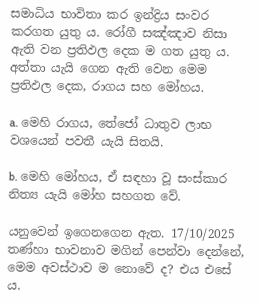සමාධිය භාවිතා කර ඉන්ද්‍රිය සංවර කරගත යුතු ය. රෝගී සඤ්ඤාව නිසා ඇති වන ප්‍රතිඵල දෙක ම ගත යුතු ය. අත්තා යැයි ගෙන ඇති වෙන මෙම ප්‍රතිඵල දෙක, රාගය සහ මෝහය.

a. මෙහි රාගය, තේජෝ ධාතුව ලාභ වශයෙන් පවතී යැයි සිතයි.

b. මෙහි මෝහය, ඒ සඳහා වූ සංස්කාර නිත්‍ය යැයි මෝහ සහගත වේ.

යනුවෙන් ඉගෙනගෙන ඇත. 17/10/2025 තණ්හා භාවනාව මගින් පෙන්වා දෙන්නේ, මෙම අවස්ථාව ම නොවේ ද? එය එසේ ය.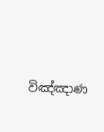විඤ්ඤාණ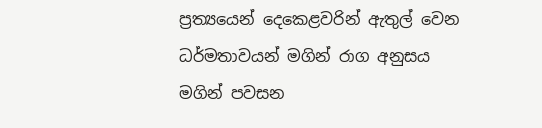ප්‍රත්‍යයෙන් දෙකෙළවරින් ඇතුල් වෙන ධර්මතාවයන් මගින් රාග අනුසය මගින් පවසන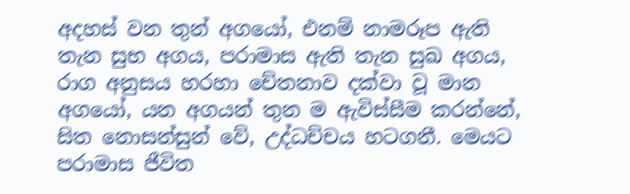අදහස් වන තුන් අගයෝ, එනම් නාමරූප ඇති තැන සුභ අගය, පරාමාස ඇති තැන සුඛ අගය, රාග අනුසය හරහා චේතනාව දක්වා වූ මාන අගයෝ, යන අගයන් තුන ම ඇවිස්සීම කරන්නේ, සිත නොසන්සුන් වේ, උද්ධච්චය හටගනී. මෙයට පරාමාස ජීවිත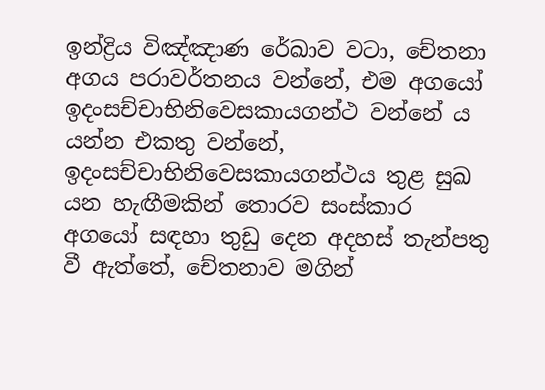ඉන්ද්‍රිය විඤ්ඤාණ රේඛාව වටා, චේතනා අගය පරාවර්තනය වන්නේ, එම අගයෝ ඉදංසච්චාභිනිවෙසකායගන්ථ වන්නේ ය යන්න එකතු වන්නේ, ඉදංසච්චාභිනිවෙසකායගන්ථය තුළ සුඛ යන හැඟීමකින් තොරව සංස්කාර අගයෝ සඳහා තුඩු දෙන අදහස් තැන්පතු වී ඇත්තේ, චේතනාව මගින්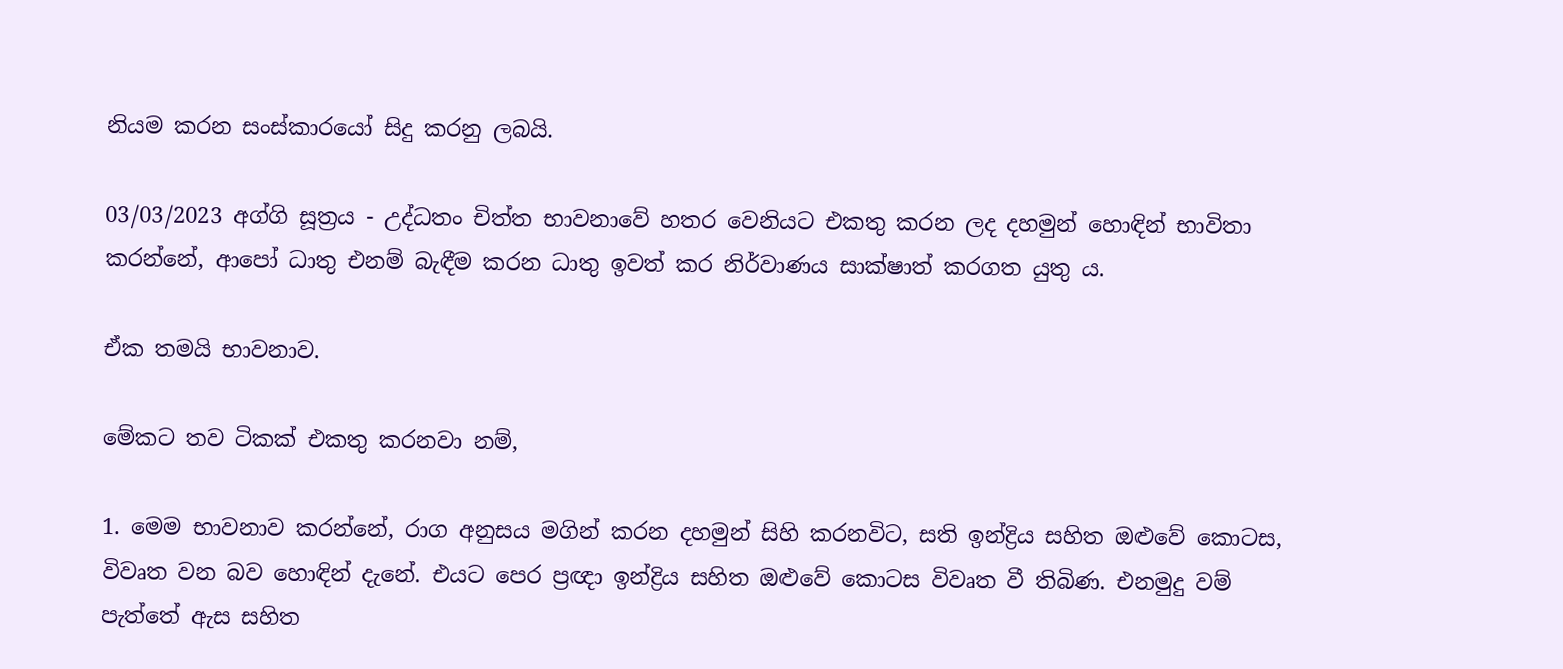නියම කරන සංස්කාරයෝ සිදු කරනු ලබයි.

03/03/2023 අග්ගි සූත්‍රය - උද්‌ධතං චිත්ත භාවනාවේ හතර වෙනියට එකතු කරන ලද දහමුන් හොඳින් භාවිතා කරන්නේ, ආපෝ ධාතු එනම් බැඳීම කරන ධාතු ඉවත් කර නිර්වාණය සාක්ෂාත් කරගත යුතු ය.

ඒක තමයි භාවනාව.

මේකට තව ටිකක් එකතු කරනවා නම්,

1. මෙම භාවනාව කරන්නේ, රාග අනුසය මගින් කරන දහමුන් සිහි කරනවිට, සති ඉන්ද්‍රිය සහිත ඔළුවේ කොටස, විවෘත වන බව හොඳින් දැනේ. එයට පෙර ප්‍රඥා ඉන්ද්‍රිය සහිත ඔළුවේ කොටස විවෘත වී තිබිණ. එනමුදු වම් පැත්තේ ඇස සහිත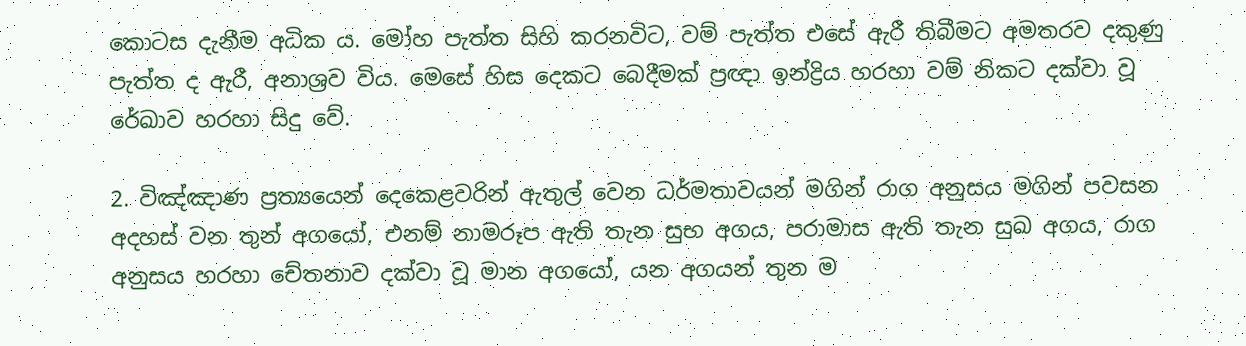කොටස දැනීම අධික ය. මෝහ පැත්ත සිහි කරනවිට, වම් පැත්ත එසේ ඇරී තිබීමට අමතරව දකුණු පැත්ත ද ඇරී, අනාශ්‍රව විය. මෙසේ හිස දෙකට බෙදීමක් ප්‍රඥා ඉන්ද්‍රිය හරහා වම් නිකට දක්වා වූ රේඛාව හරහා සිදු වේ.

2. විඤ්ඤාණ ප්‍රත්‍යයෙන් දෙකෙළවරින් ඇතුල් වෙන ධර්මතාවයන් මගින් රාග අනුසය මගින් පවසන අදහස් වන තුන් අගයෝ, එනම් නාමරූප ඇති තැන සුභ අගය, පරාමාස ඇති තැන සුඛ අගය, රාග අනුසය හරහා චේතනාව දක්වා වූ මාන අගයෝ, යන අගයන් තුන ම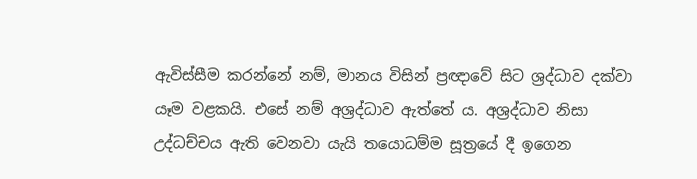ඇවිස්සීම කරන්නේ නම්, මානය විසින් ප්‍රඥාවේ සිට ශ්‍රද්ධාව දක්වා යෑම වළකයි. එසේ නම් අශ්‍රද්ධාව ඇත්තේ ය. අශ්‍රද්ධාව නිසා උද්ධච්චය ඇති වෙනවා යැයි තයොධම්ම සූත්‍රයේ දී ඉගෙන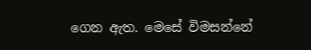ගෙන ඇත. මෙසේ විමසන්නේ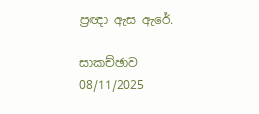ප්‍රඥා ඇස ඇරේ.

සාකච්ඡාව 08/11/2025